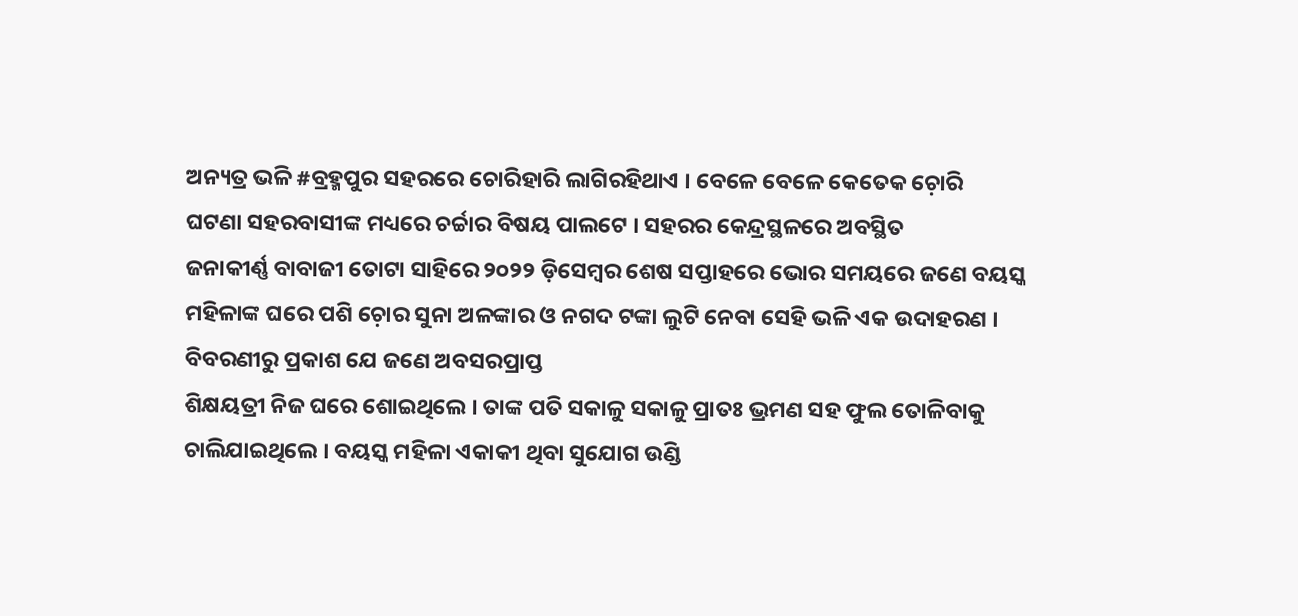ଅନ୍ୟତ୍ର ଭଳି #ବ୍ରହ୍ମପୁର ସହରରେ ଚୋରିହାରି ଲାଗିରହିଥାଏ । ବେଳେ ବେଳେ କେତେକ ଚ଼ୋରି
ଘଟଣା ସହରବାସୀଙ୍କ ମଧ୍ୟରେ ଚର୍ଚ୍ଚାର ବିଷୟ ପାଲଟେ । ସହରର କେନ୍ଦ୍ରସ୍ଥଳରେ ଅବସ୍ଥିତ
ଜନାକୀର୍ଣ୍ଣ ବାବାଜୀ ତୋଟା ସାହିରେ ୨୦୨୨ ଡ଼ିସେମ୍ୱର ଶେଷ ସପ୍ତାହରେ ଭୋର ସମୟରେ ଜଣେ ବୟସ୍କ
ମହିଳାଙ୍କ ଘରେ ପଶି ଚ଼ୋର ସୁନା ଅଳଙ୍କାର ଓ ନଗଦ ଟଙ୍କା ଲୁଟି ନେବା ସେହି ଭଳି ଏକ ଉଦାହରଣ ।
ବିବରଣୀରୁ ପ୍ରକାଶ ଯେ ଜଣେ ଅବସରପ୍ରାପ୍ତ
ଶିକ୍ଷୟତ୍ରୀ ନିଜ ଘରେ ଶୋଇଥିଲେ । ତାଙ୍କ ପତି ସକାଳୁ ସକାଳୁ ପ୍ରାତଃ ଭ୍ରମଣ ସହ ଫୁଲ ତୋଳିବାକୁ
ଚାଲିଯାଇଥିଲେ । ବୟସ୍କ ମହିଳା ଏକାକୀ ଥିବା ସୁଯୋଗ ଉଣ୍ଡି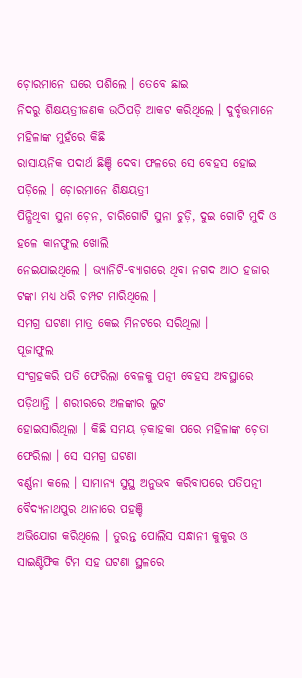ଚ଼ୋରମାନେ ଘରେ ପଶିଲେ । ତେବେ ଛାଇ
ନିଦରୁ ଶିକ୍ଷୟତ୍ରୀଜଣକ ଉଠିପଡ଼ି ଆକଟ କରିଥିଲେ । ଦୁର୍ବୃତ୍ତମାନେ ମହିଳାଙ୍କ ମୁହଁରେ କିଛି
ରାସାୟନିକ ପଦାର୍ଥ ଛିଞ୍ଚି ଦେବା ଫଳରେ ସେ ବେହସ ହୋଇ ପଡ଼ିଲେ । ଚ଼ୋରମାନେ ଶିକ୍ଷୟତ୍ରୀ
ପିନ୍ଧିଥିବା ସୁନା ଚ଼େନ, ଚାରିଗୋଟି ସୁନା ଚୁଡ଼ି, ଦୁଇ ଗୋଟି ମୁଦି ଓ ହଳେ କାନଫୁଲ ଖୋଲି
ନେଇଯାଇଥିଲେ । ଭ୍ୟାନିଟି-ବ୍ୟାଗରେ ଥିବା ନଗଦ ଆଠ ହଜାର ଟଙ୍କା ମଧ୍ୟ ଧରି ଚମ୍ପଟ ମାରିଥିଲେ ।
ସମଗ୍ର ଘଟଣା ମାତ୍ର କେଇ ମିନଟରେ ସରିଥିଲା ।
ପୂଜାଫୁଲ
ସଂଗ୍ରହକରି ପତି ଫେରିଲା ବେଳକୁ ପତ୍ନୀ ବେହସ ଅବସ୍ଥାରେ ପଡ଼ିଥାନ୍ତି । ଶରୀରରେ ଅଳଙ୍କାର ଲୁଟ
ହୋଇସାରିଥିଲା । କିଛି ସମୟ ଡ଼କାହକା ପରେ ମହିଳାଙ୍କ ଚ଼େତା ଫେରିଲା । ସେ ସମଗ୍ର ଘଟଣା
ବର୍ଣ୍ଣନା କଲେ । ସାମାନ୍ୟ ସୁସ୍ଥ ଅନୁଭବ କରିବାପରେ ପତିପତ୍ନୀ ବୈଦ୍ୟନାଥପୁର ଥାନାରେ ପହଞ୍ଚି
ଅଭିଯୋଗ କରିଥିଲେ । ତୁରନ୍ତ ପୋଲିସ ସନ୍ଧାନୀ କୁକୁର ଓ ସାଇଣ୍ଟିଫିକ ଟିମ ସହ ଘଟଣା ସ୍ଥଳରେ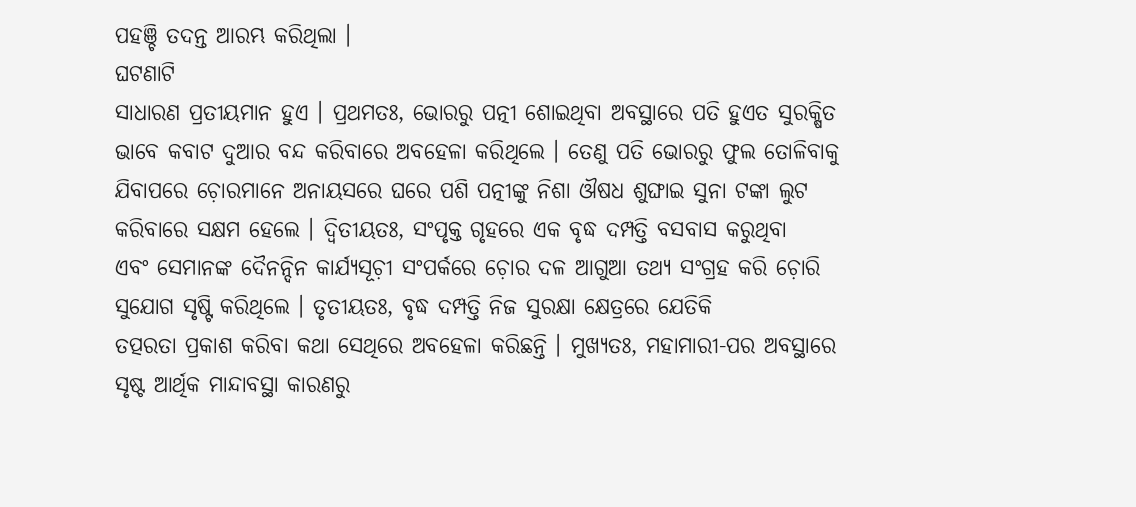ପହଞ୍ଚି ତଦନ୍ତ ଆରମ୍ଭ କରିଥିଲା ।
ଘଟଣାଟି
ସାଧାରଣ ପ୍ରତୀୟମାନ ହୁଏ । ପ୍ରଥମତଃ, ଭୋରରୁ ପତ୍ନୀ ଶୋଇଥିବା ଅବସ୍ଥାରେ ପତି ହୁଏତ ସୁରକ୍ଷିତ
ଭାବେ କବାଟ ଦୁଆର ବନ୍ଦ କରିବାରେ ଅବହେଳା କରିଥିଲେ । ତେଣୁ ପତି ଭୋରରୁ ଫୁଲ ତୋଳିବାକୁ
ଯିବାପରେ ଚ଼ୋରମାନେ ଅନାୟସରେ ଘରେ ପଶି ପତ୍ନୀଙ୍କୁ ନିଶା ଔଷଧ ଶୁଙ୍ଘାଇ ସୁନା ଟଙ୍କା ଲୁଟ
କରିବାରେ ସକ୍ଷମ ହେଲେ । ଦ୍ୱିତୀୟତଃ, ସଂପୃକ୍ତ ଗୃହରେ ଏକ ବୃଦ୍ଧ ଦମ୍ପତ୍ତି ବସବାସ କରୁଥିବା
ଏବଂ ସେମାନଙ୍କ ଦୈନନ୍ଦିନ କାର୍ଯ୍ୟସୂଚ଼ୀ ସଂପର୍କରେ ଚ଼ୋର ଦଳ ଆଗୁଆ ତଥ୍ୟ ସଂଗ୍ରହ କରି ଚ଼ୋରି
ସୁଯୋଗ ସୃଷ୍ଟି କରିଥିଲେ । ତୃତୀୟତଃ, ବୃଦ୍ଧ ଦମ୍ପତ୍ତି ନିଜ ସୁରକ୍ଷା କ୍ଷେତ୍ରରେ ଯେତିକି
ତତ୍ପରତା ପ୍ରକାଶ କରିବା କଥା ସେଥିରେ ଅବହେଳା କରିଛନ୍ତି । ମୁଖ୍ୟତଃ, ମହାମାରୀ-ପର ଅବସ୍ଥାରେ
ସୃଷ୍ଟ ଆର୍ଥିକ ମାନ୍ଦାବସ୍ଥା କାରଣରୁ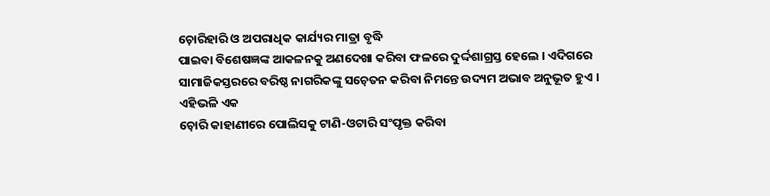ଚ଼ୋରିହାରି ଓ ଅପରାଧିକ କାର୍ଯ୍ୟର ମାତ୍ରା ବୃଦ୍ଧି
ପାଇବା ବିଶେଷଜ୍ଞଙ୍କ ଆକଳନକୁ ଅଣଦେଖା କରିବା ଫଳରେ ଦୁର୍ଦ୍ଦଶାଗ୍ରସ୍ତ ହେଲେ । ଏଦିଗରେ
ସାମାଜିକସ୍ତରରେ ବରିଷ୍ଠ ନାଗରିକଙ୍କୁ ସଚ଼େତନ କରିବା ନିମନ୍ତେ ଉଦ୍ୟମ ଅଭାବ ଅନୁଭୂତ ହୁଏ ।
ଏହିଭଳି ଏକ
ଚ଼ୋରି କାହାଣୀରେ ପୋଲିସକୁ ଟାଣି-ଓଟାରି ସଂପୃକ୍ତ କରିବା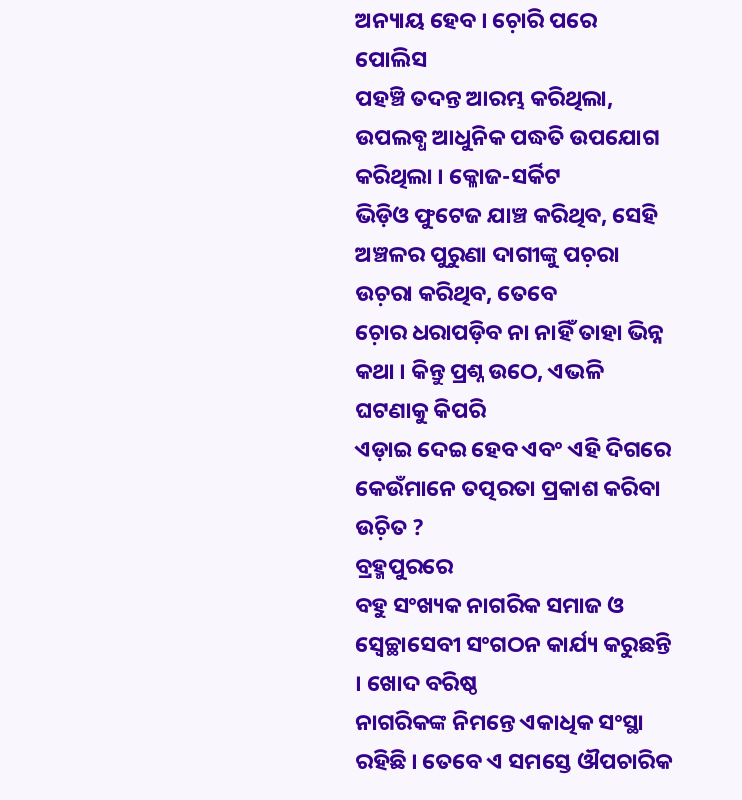ଅନ୍ୟାୟ ହେବ । ଚ଼ୋରି ପରେ ପୋଲିସ
ପହଞ୍ଚି ତଦନ୍ତ ଆରମ୍ଭ କରିଥିଲା, ଉପଲବ୍ଧ ଆଧୁନିକ ପଦ୍ଧତି ଉପଯୋଗ କରିଥିଲା । କ୍ଳୋଜ-ସର୍କିଟ
ଭିଡ଼ିଓ ଫୁଟେଜ ଯାଞ୍ଚ କରିଥିବ, ସେହି ଅଞ୍ଚଳର ପୁରୁଣା ଦାଗୀଙ୍କୁ ପଚ଼ରା ଉଚ଼ରା କରିଥିବ, ତେବେ
ଚ଼ୋର ଧରାପଡ଼ିବ ନା ନାହିଁ ତାହା ଭିନ୍ନ କଥା । କିନ୍ତୁ ପ୍ରଶ୍ନ ଉଠେ, ଏଭଳି ଘଟଣାକୁ କିପରି
ଏଡ଼ାଇ ଦେଇ ହେବ ଏବଂ ଏହି ଦିଗରେ କେଉଁମାନେ ତତ୍ପରତା ପ୍ରକାଶ କରିବା ଉଚ଼ିତ ?
ବ୍ରହ୍ମପୁରରେ
ବହୁ ସଂଖ୍ୟକ ନାଗରିକ ସମାଜ ଓ ସ୍ୱେଚ୍ଛାସେବୀ ସଂଗଠନ କାର୍ଯ୍ୟ କରୁଛନ୍ତି । ଖୋଦ ବରିଷ୍ଠ
ନାଗରିକଙ୍କ ନିମନ୍ତେ ଏକାଧିକ ସଂସ୍ଥା ରହିଛି । ତେବେ ଏ ସମସ୍ତେ ଔପଚାରିକ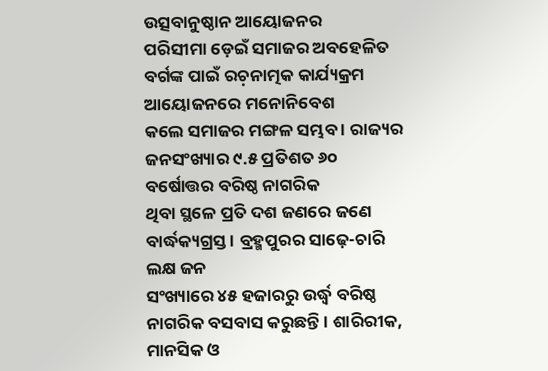ଉତ୍ସବାନୁଷ୍ଠାନ ଆୟୋଜନର
ପରିସୀମା ଡ଼େଇଁ ସମାଜର ଅବହେଳିତ ବର୍ଗଙ୍କ ପାଇଁ ରଚ଼ନାତ୍ମକ କାର୍ଯ୍ୟକ୍ରମ ଆୟୋଜନରେ ମନୋନିବେଶ
କଲେ ସମାଜର ମଙ୍ଗଳ ସମ୍ଭବ । ରାଜ୍ୟର ଜନସଂଖ୍ୟାର ୯.୫ ପ୍ରତିଶତ ୬୦ ବର୍ଷୋତ୍ତର ବରିଷ୍ଠ ନାଗରିକ
ଥିବା ସ୍ଥଳେ ପ୍ରତି ଦଶ ଜଣରେ ଜଣେ ବାର୍ଦ୍ଧକ୍ୟଗ୍ରସ୍ତ । ବ୍ରହ୍ମପୁରର ସାଢ଼େ-ଚାରି ଲକ୍ଷ ଜନ
ସଂଖ୍ୟାରେ ୪୫ ହଜାରରୁ ଉର୍ଦ୍ଧ୍ୱ ବରିଷ୍ଠ ନାଗରିକ ବସବାସ କରୁଛନ୍ତି । ଶାରିରୀକ, ମାନସିକ ଓ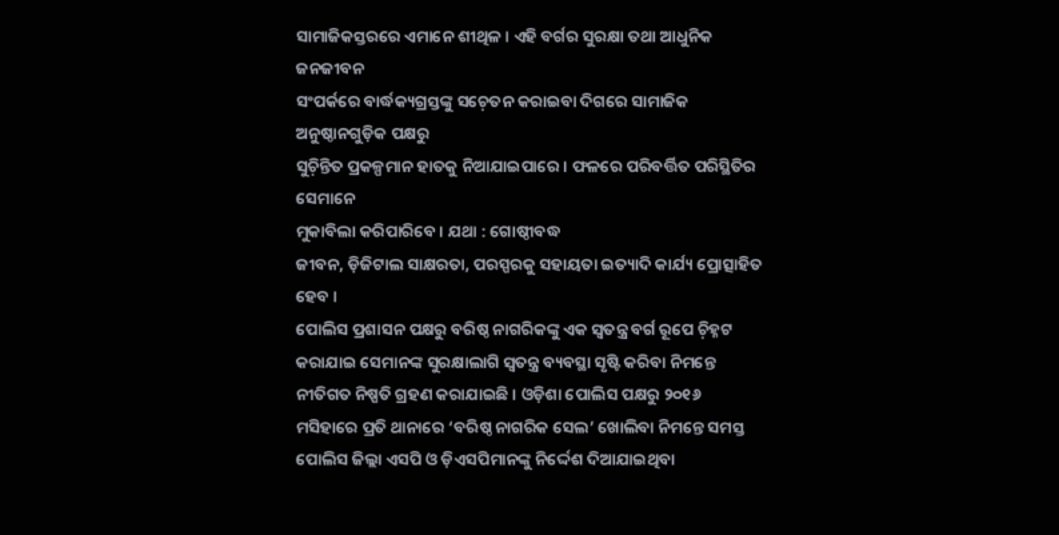ସାମାଜିକସ୍ତରରେ ଏମାନେ ଶୀଥିଳ । ଏହି ବର୍ଗର ସୁରକ୍ଷା ତଥା ଆଧୁନିକ ଜନଜୀବନ
ସଂପର୍କରେ ବାର୍ଦ୍ଧକ୍ୟଗ୍ରସ୍ତଙ୍କୁ ସଚ଼େତନ କରାଇବା ଦିଗରେ ସାମାଜିକ ଅନୁଷ୍ଠାନଗୁଡ଼ିକ ପକ୍ଷରୁ
ସୁଚ଼ିନ୍ତିତ ପ୍ରକଳ୍ପମାନ ହାତକୁ ନିଆଯାଇପାରେ । ଫଳରେ ପରିବର୍ତ୍ତିତ ପରିସ୍ଥିତିର ସେମାନେ
ମୁକାବିଲା କରିପାରିବେ । ଯଥା : ଗୋଷ୍ଠୀବଦ୍ଧ
ଜୀବନ, ଡ଼ିଜିଟାଲ ସାକ୍ଷରତା, ପରସ୍ପରକୁ ସହାୟତା ଇତ୍ୟାଦି କାର୍ଯ୍ୟ ପ୍ରୋତ୍ସାହିତ ହେବ ।
ପୋଲିସ ପ୍ରଶାସନ ପକ୍ଷରୁ ବରିଷ୍ଠ ନାଗରିକଙ୍କୁ ଏକ ସ୍ୱତନ୍ତ୍ର ବର୍ଗ ରୂପେ ଚ଼ିହ୍ନଟ କରାଯାଇ ସେମାନଙ୍କ ସୁରକ୍ଷାଲାଗି ସ୍ୱତନ୍ତ୍ର ବ୍ୟବସ୍ଥା ସୃଷ୍ଟି କରିବା ନିମନ୍ତେ ନୀତିଗତ ନିଷ୍ପତି ଗ୍ରହଣ କରାଯାଇଛି । ଓଡ଼ିଶା ପୋଲିସ ପକ୍ଷରୁ ୨୦୧୬ ମସିହାରେ ପ୍ରତି ଥାନାରେ ‘ବରିଷ୍ଠ ନାଗରିକ ସେଲ’ ଖୋଲିବା ନିମନ୍ତେ ସମସ୍ତ ପୋଲିସ ଜିଲ୍ଲା ଏସପି ଓ ଡ଼ିଏସପିମାନଙ୍କୁ ନିର୍ଦ୍ଦେଶ ଦିଆଯାଇଥିବା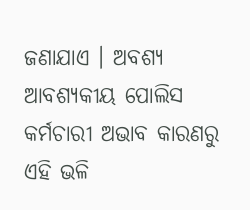ଜଣାଯାଏ । ଅବଶ୍ୟ ଆବଶ୍ୟକୀୟ ପୋଲିସ କର୍ମଚାରୀ ଅଭାବ କାରଣରୁ ଏହି ଭଳି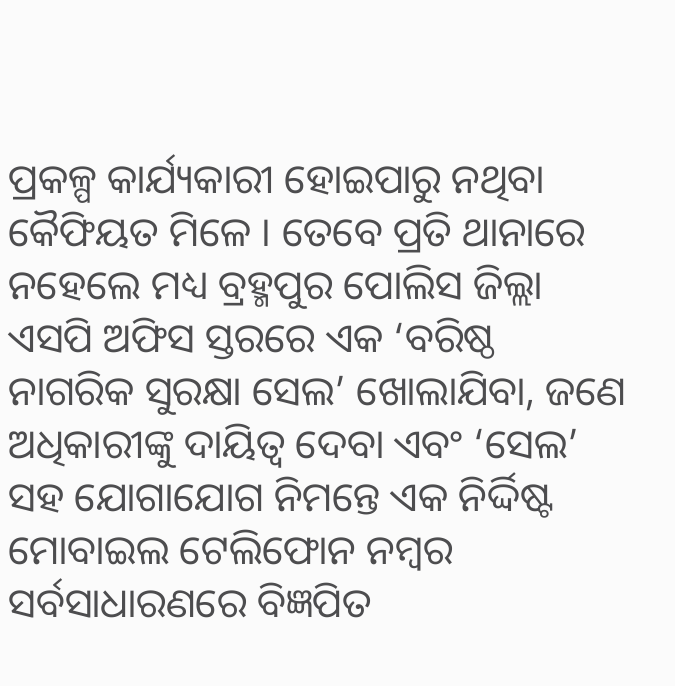ପ୍ରକଳ୍ପ କାର୍ଯ୍ୟକାରୀ ହୋଇପାରୁ ନଥିବା କୈଫିୟତ ମିଳେ । ତେବେ ପ୍ରତି ଥାନାରେ ନହେଲେ ମଧ୍ୟ ବ୍ରହ୍ମପୁର ପୋଲିସ ଜିଲ୍ଲା ଏସପି ଅଫିସ ସ୍ତରରେ ଏକ ‘ବରିଷ୍ଠ ନାଗରିକ ସୁରକ୍ଷା ସେଲ’ ଖୋଲାଯିବା, ଜଣେ ଅଧିକାରୀଙ୍କୁ ଦାୟିତ୍ୱ ଦେବା ଏବଂ ‘ସେଲ’ ସହ ଯୋଗାଯୋଗ ନିମନ୍ତେ ଏକ ନିର୍ଦ୍ଦିଷ୍ଟ ମୋବାଇଲ ଟେଲିଫୋନ ନମ୍ୱର ସର୍ବସାଧାରଣରେ ବିଜ୍ଞପିତ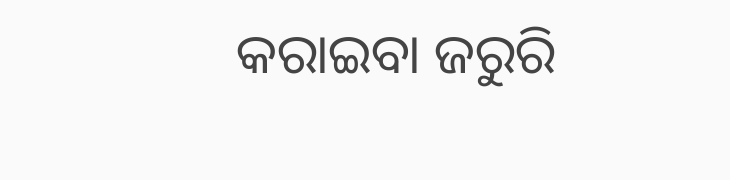କରାଇବା ଜରୁରି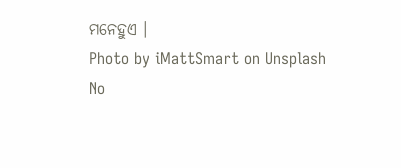ମନେହୁଏ ।
Photo by iMattSmart on Unsplash
No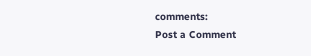comments:
Post a Comment